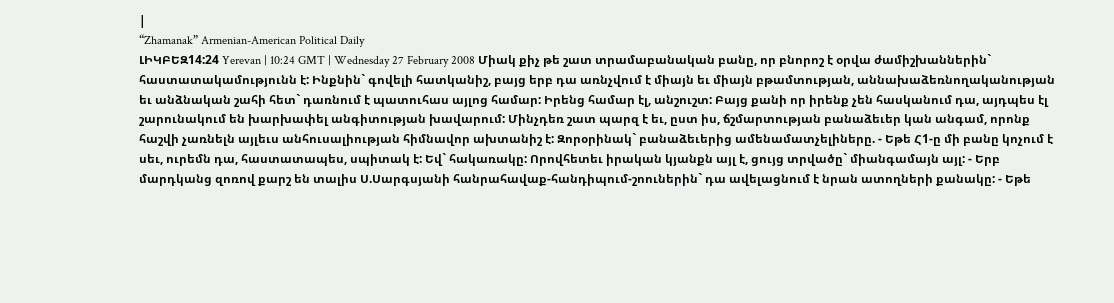|
“Zhamanak” Armenian-American Political Daily
ԼԻԿԲԵԶ14:24 Yerevan | 10:24 GMT | Wednesday 27 February 2008 Միակ քիչ թե շատ տրամաբանական բանը, որ բնորոշ է օրվա ժամիշխաններին` հաստատակամությունն է: Ինքնին` գովելի հատկանիշ, բայց երբ դա առնչվում է միայն եւ միայն բթամտության, աննախաձեռնողականության եւ անձնական շահի հետ` դառնում է պատուհաս այլոց համար: Իրենց համար էլ, անշուշտ: Բայց քանի որ իրենք չեն հասկանում դա, այդպես էլ շարունակում են խարխափել անգիտության խավարում: Մինչդեռ շատ պարզ է եւ, ըստ իս, ճշմարտության բանաձեւեր կան անգամ, որոնք հաշվի չառնելն այլեւս անհուսալիության հիմնավոր ախտանիշ է: Զորօրինակ` բանաձեւերից ամենամատչելիները. - Եթե Հ1-ը մի բանը կոչում է սեւ, ուրեմն դա, հաստատապես, սպիտակ է: Եվ` հակառակը: Որովհետեւ իրական կյանքն այլ է, ցույց տրվածը` միանգամայն այլ: - Երբ մարդկանց զոռով քարշ են տալիս Ս.Սարգսյանի հանրահավաք-հանդիպում-շոուներին` դա ավելացնում է նրան ատողների քանակը: - Եթե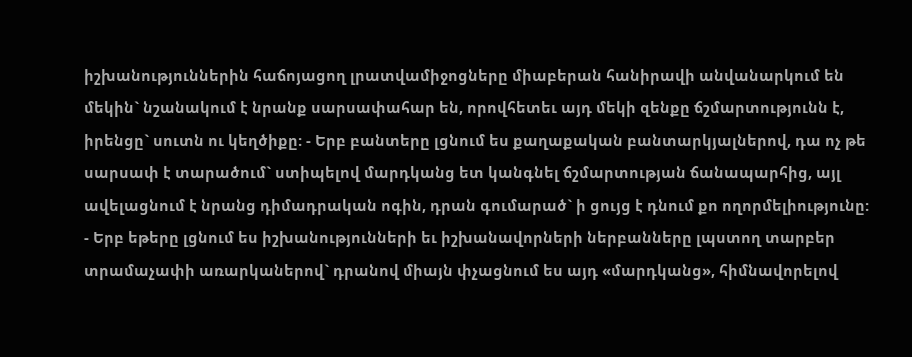իշխանություններին հաճոյացող լրատվամիջոցները միաբերան հանիրավի անվանարկում են մեկին` նշանակում է նրանք սարսափահար են, որովհետեւ այդ մեկի զենքը ճշմարտությունն է, իրենցը` սուտն ու կեղծիքը: - Երբ բանտերը լցնում ես քաղաքական բանտարկյալներով, դա ոչ թե սարսափ է տարածում` ստիպելով մարդկանց ետ կանգնել ճշմարտության ճանապարհից, այլ ավելացնում է նրանց դիմադրական ոգին, դրան գումարած` ի ցույց է դնում քո ողորմելիությունը: - Երբ եթերը լցնում ես իշխանությունների եւ իշխանավորների ներբանները լպստող տարբեր տրամաչափի առարկաներով` դրանով միայն փչացնում ես այդ «մարդկանց», հիմնավորելով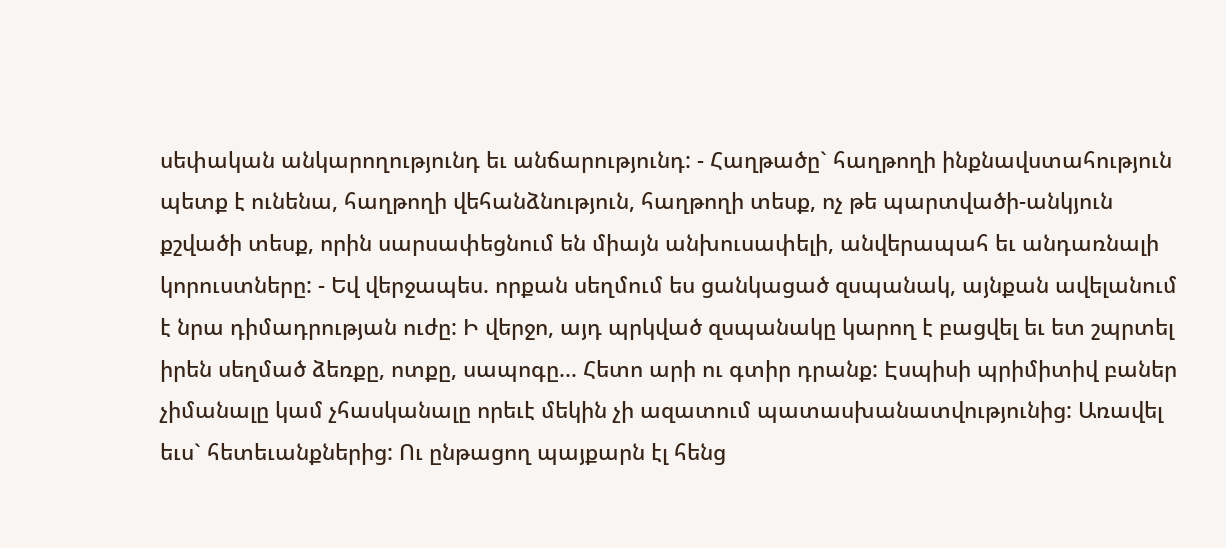սեփական անկարողությունդ եւ անճարությունդ: - Հաղթածը` հաղթողի ինքնավստահություն պետք է ունենա, հաղթողի վեհանձնություն, հաղթողի տեսք, ոչ թե պարտվածի-անկյուն քշվածի տեսք, որին սարսափեցնում են միայն անխուսափելի, անվերապահ եւ անդառնալի կորուստները: - Եվ վերջապես. որքան սեղմում ես ցանկացած զսպանակ, այնքան ավելանում է նրա դիմադրության ուժը: Ի վերջո, այդ պրկված զսպանակը կարող է բացվել եւ ետ շպրտել իրեն սեղմած ձեռքը, ոտքը, սապոգը... Հետո արի ու գտիր դրանք: Էսպիսի պրիմիտիվ բաներ չիմանալը կամ չհասկանալը որեւէ մեկին չի ազատում պատասխանատվությունից: Առավել եւս` հետեւանքներից: Ու ընթացող պայքարն էլ հենց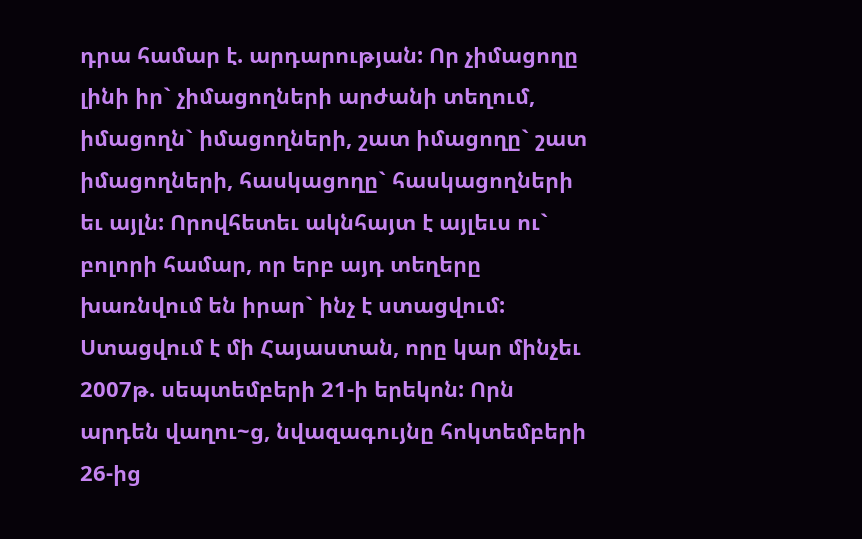դրա համար է. արդարության: Որ չիմացողը լինի իր` չիմացողների արժանի տեղում, իմացողն` իմացողների, շատ իմացողը` շատ իմացողների, հասկացողը` հասկացողների եւ այլն: Որովհետեւ ակնհայտ է այլեւս ու` բոլորի համար, որ երբ այդ տեղերը խառնվում են իրար` ինչ է ստացվում: Ստացվում է մի Հայաստան, որը կար մինչեւ 2007թ. սեպտեմբերի 21-ի երեկոն: Որն արդեն վաղու~ց, նվազագույնը հոկտեմբերի 26-ից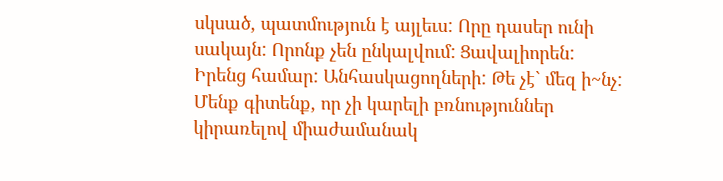սկսած, պատմություն է այլեւս: Որը դասեր ունի սակայն: Որոնք չեն ընկալվում: Ցավալիորեն: Իրենց համար: Անհասկացողների: Թե չէ` մեզ ի~նչ: Մենք գիտենք, որ չի կարելի բռնություններ կիրառելով միաժամանակ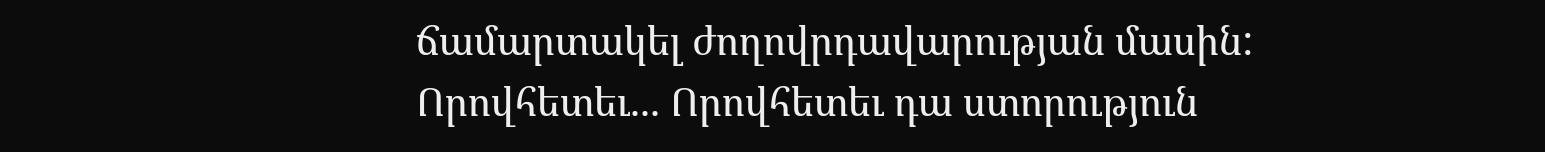ճամարտակել ժողովրդավարության մասին: Որովհետեւ... Որովհետեւ դա ստորություն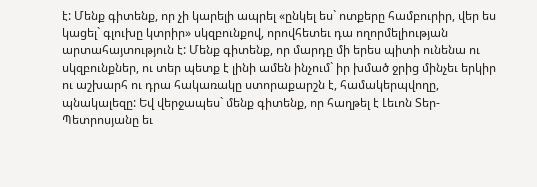է: Մենք գիտենք, որ չի կարելի ապրել «ընկել ես` ոտքերը համբուրիր, վեր ես կացել` գլուխը կտրիր» սկզբունքով, որովհետեւ դա ողորմելիության արտահայտություն է: Մենք գիտենք, որ մարդը մի երես պիտի ունենա ու սկզբունքներ, ու տեր պետք է լինի ամեն ինչում` իր խմած ջրից մինչեւ երկիր ու աշխարհ ու դրա հակառակը ստորաքարշն է, համակերպվողը, պնակալեզը: Եվ վերջապես` մենք գիտենք, որ հաղթել է Լեւոն Տեր-Պետրոսյանը եւ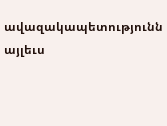ավազակապետությունն այլեւս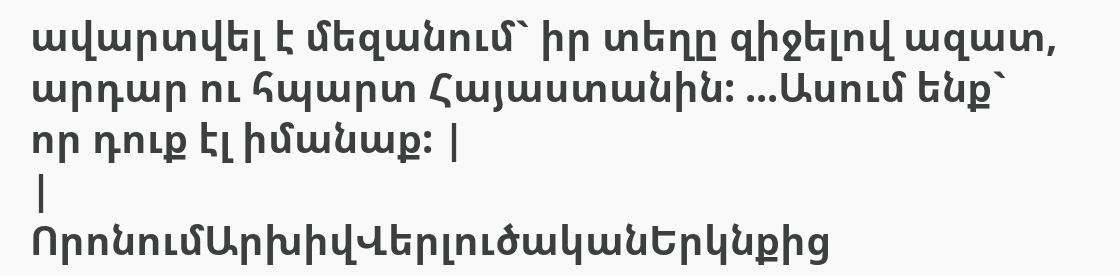ավարտվել է մեզանում` իր տեղը զիջելով ազատ, արդար ու հպարտ Հայաստանին: ...Ասում ենք` որ դուք էլ իմանաք: |
|
ՈրոնումԱրխիվՎերլուծականԵրկնքից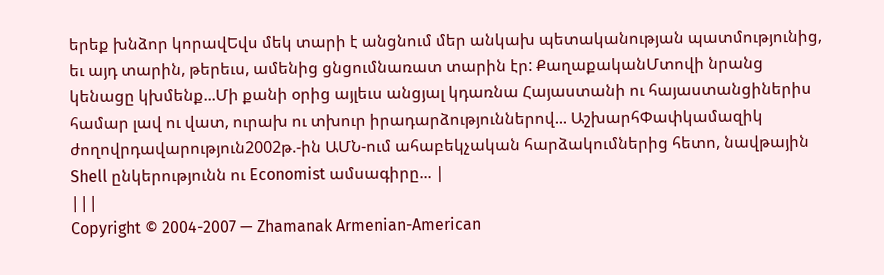երեք խնձոր կորավԵվս մեկ տարի է անցնում մեր անկախ պետականության պատմությունից, եւ այդ տարին, թերեւս, ամենից ցնցումնառատ տարին էր: ՔաղաքականՄտովի նրանց կենացը կխմենք...Մի քանի օրից այլեւս անցյալ կդառնա Հայաստանի ու հայաստանցիներիս համար լավ ու վատ, ուրախ ու տխուր իրադարձություններով... ԱշխարհՓափկամազիկ ժողովրդավարություն2002թ.-ին ԱՄՆ-ում ահաբեկչական հարձակումներից հետո, նավթային Shell ընկերությունն ու Economist ամսագիրը... |
|||
Copyright © 2004-2007 — Zhamanak Armenian-American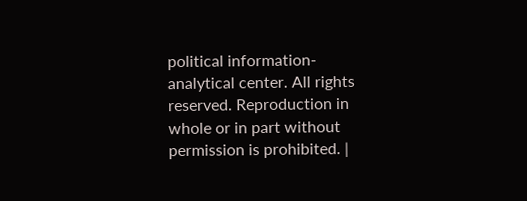political information-analytical center. All rights reserved. Reproduction in whole or in part without permission is prohibited. |